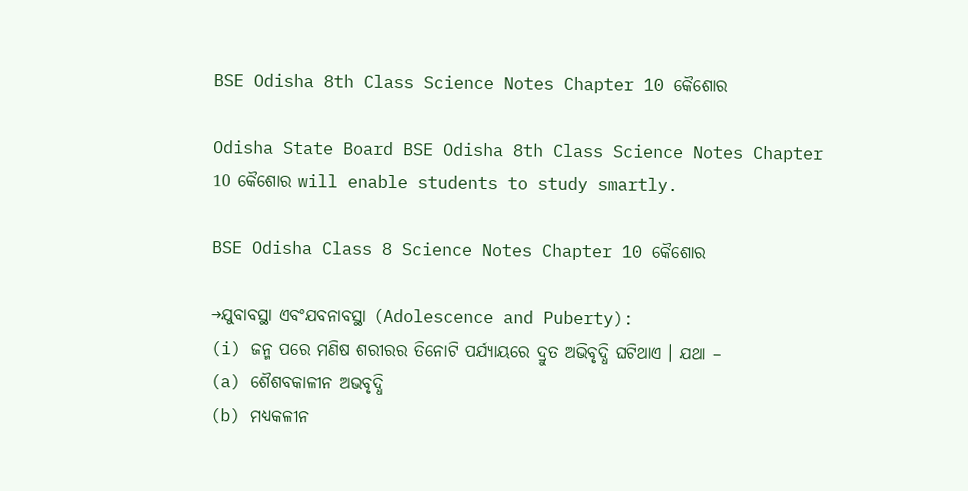BSE Odisha 8th Class Science Notes Chapter 10 କୈଶୋର

Odisha State Board BSE Odisha 8th Class Science Notes Chapter 10 କୈଶୋର will enable students to study smartly.

BSE Odisha Class 8 Science Notes Chapter 10 କୈଶୋର

→ଯୁବାବସ୍ଥା ଏବଂଯବନାବସ୍ଥା (Adolescence and Puberty):
(i) ଜନ୍ମ ପରେ ମଣିଷ ଶରୀରର ତିନୋଟି ପର୍ଯ୍ୟାୟରେ ଦ୍ରୁତ ଅଭିବୃଦ୍ଧି ଘଟିଥାଏ । ଯଥା –
(a) ଶୈଶବକାଳୀନ ଅଭବୃଦ୍ଧି
(b) ମଧ୍ୟକଳୀନ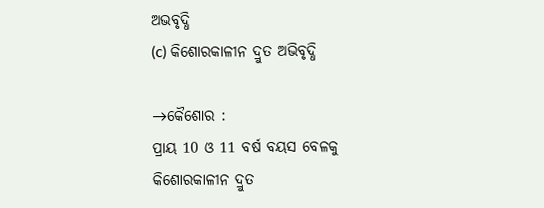ଅଭବୃଦ୍ଧି
(c) କିଶୋରକାଳୀନ ଦ୍ରୁତ ଅଭିବୃଦ୍ଧି

→କୈଶୋର :
ପ୍ରାୟ 10 ଓ 11 ବର୍ଷ ବୟସ ବେଳକୁ କିଶୋରକାଳୀନ ଦ୍ରୁତ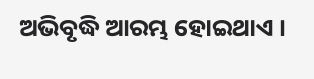ଅଭିବୃଦ୍ଧି ଆରମ୍ଭ ହୋଇଥାଏ ।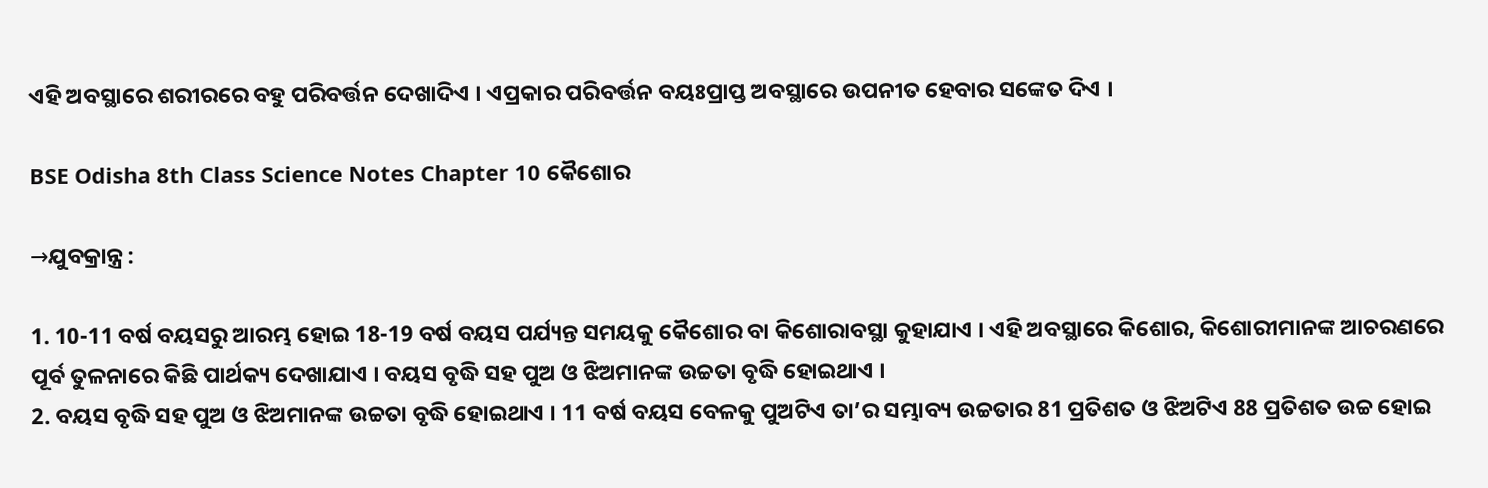ଏହି ଅବସ୍ଥାରେ ଶରୀରରେ ବହୁ ପରିବର୍ତ୍ତନ ଦେଖାଦିଏ । ଏପ୍ରକାର ପରିବର୍ତ୍ତନ ବୟଃପ୍ରାପ୍ତ ଅବସ୍ଥାରେ ଉପନୀତ ହେବାର ସଙ୍କେତ ଦିଏ ।

BSE Odisha 8th Class Science Notes Chapter 10 କୈଶୋର

→ଯୁବକ୍ରାନ୍ତ୍ର :

1. 10-11 ବର୍ଷ ବୟସରୁ ଆରମ୍ଭ ହୋଇ 18-19 ବର୍ଷ ବୟସ ପର୍ଯ୍ୟନ୍ତ ସମୟକୁ କୈଶୋର ବା କିଶୋରାବସ୍ଥା କୁହାଯାଏ । ଏହି ଅବସ୍ଥାରେ କିଶୋର, କିଶୋରୀମାନଙ୍କ ଆଚରଣରେ ପୂର୍ବ ତୁଳନାରେ କିଛି ପାର୍ଥକ୍ୟ ଦେଖାଯାଏ । ବୟସ ବୃଦ୍ଧି ସହ ପୁଅ ଓ ଝିଅମାନଙ୍କ ଉଚ୍ଚତା ବୃଦ୍ଧି ହୋଇଥାଏ ।
2. ବୟସ ବୃଦ୍ଧି ସହ ପୁଅ ଓ ଝିଅମାନଙ୍କ ଉଚ୍ଚତା ବୃଦ୍ଧି ହୋଇଥାଏ । 11 ବର୍ଷ ବୟସ ବେଳକୁ ପୁଅଟିଏ ତା’ର ସମ୍ଭାବ୍ୟ ଉଚ୍ଚତାର 81 ପ୍ରତିଶତ ଓ ଝିଅଟିଏ 88 ପ୍ରତିଶତ ଉଚ୍ଚ ହୋଇ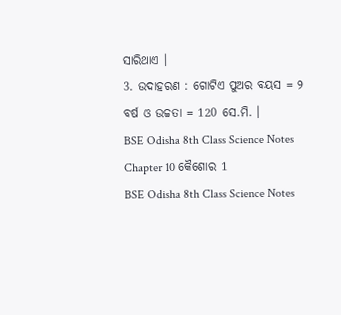ସାରିଥାଏ ।
3. ଉଦାହରଣ : ଗୋଟିଏ ପୁଅର ବୟସ = ୨ ବର୍ଷ ଓ ଉଚ୍ଚତା = 120 ସେ.ମି. ।
BSE Odisha 8th Class Science Notes Chapter 10 କୈଶୋର 1
BSE Odisha 8th Class Science Notes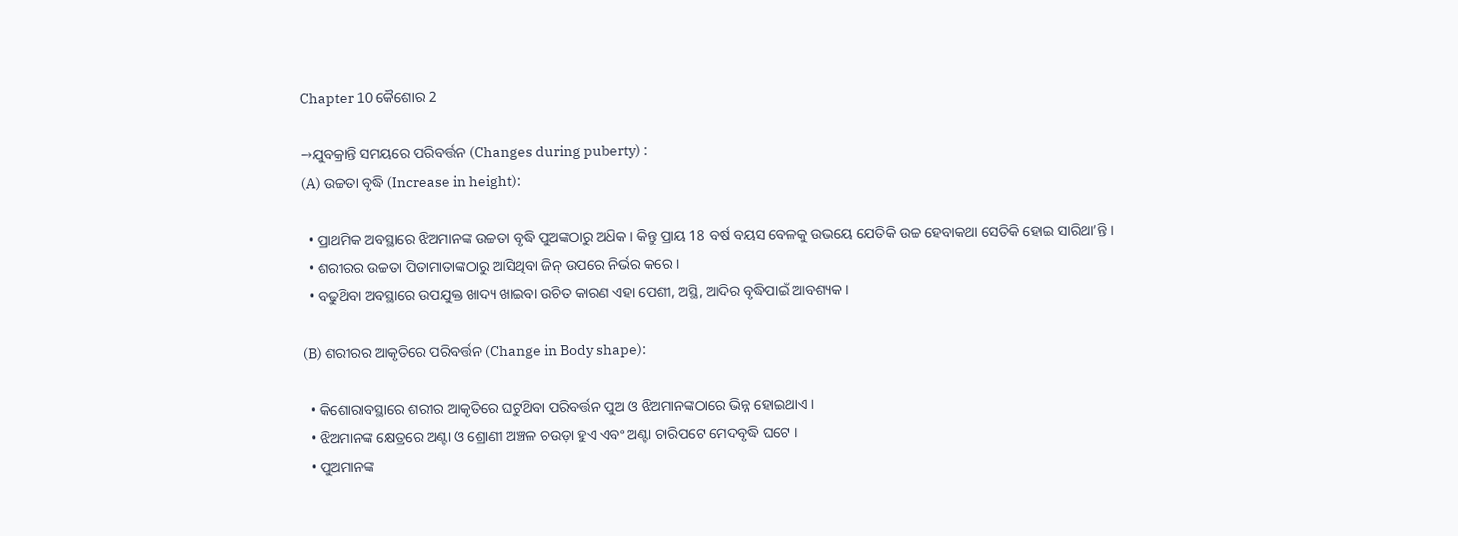Chapter 10 କୈଶୋର 2

→ଯୁବକ୍ରାନ୍ତି ସମୟରେ ପରିବର୍ତ୍ତନ (Changes during puberty) :
(A) ଉଚ୍ଚତା ବୃଦ୍ଧି (Increase in height):

  • ପ୍ରାଥମିକ ଅବସ୍ଥାରେ ଝିଅମାନଙ୍କ ଉଚ୍ଚତା ବୃଦ୍ଧି ପୁଅଙ୍କଠାରୁ ଅଧ‌ିକ । କିନ୍ତୁ ପ୍ରାୟ 18 ବର୍ଷ ବୟସ ବେଳକୁ ଉଭୟେ ଯେତିକି ଉଚ୍ଚ ହେବାକଥା ସେତିକି ହୋଇ ସାରିଥା’ନ୍ତି ।
  • ଶରୀରର ଉଚ୍ଚତା ପିତାମାତାଙ୍କଠାରୁ ଆସିଥିବା ଜିନ୍ ଉପରେ ନିର୍ଭର କରେ ।
  • ବଢୁଥ‌ିବା ଅବସ୍ଥାରେ ଉପଯୁକ୍ତ ଖାଦ୍ୟ ଖାଇବା ଉଚିତ କାରଣ ଏହା ପେଶୀ, ଅସ୍ଥି, ଆଦିର ବୃଦ୍ଧିପାଇଁ ଆବଶ୍ୟକ ।

(B) ଶରୀରର ଆକୃତିରେ ପରିବର୍ତ୍ତନ (Change in Body shape):

  • କିଶୋରାବସ୍ଥାରେ ଶରୀର ଆକୃତିରେ ଘଟୁଥ‌ିବା ପରିବର୍ତ୍ତନ ପୁଅ ଓ ଝିଅମାନଙ୍କଠାରେ ଭିନ୍ନ ହୋଇଥାଏ ।
  • ଝିଅମାନଙ୍କ କ୍ଷେତ୍ରରେ ଅଣ୍ଟା ଓ ଶ୍ରୋଣୀ ଅଞ୍ଚଳ ଚଉଡ଼ା ହୁଏ ଏବଂ ଅଣ୍ଟା ଚାରିପଟେ ମେଦବୃଦ୍ଧି ଘଟେ ।
  • ପୁଅମାନଙ୍କ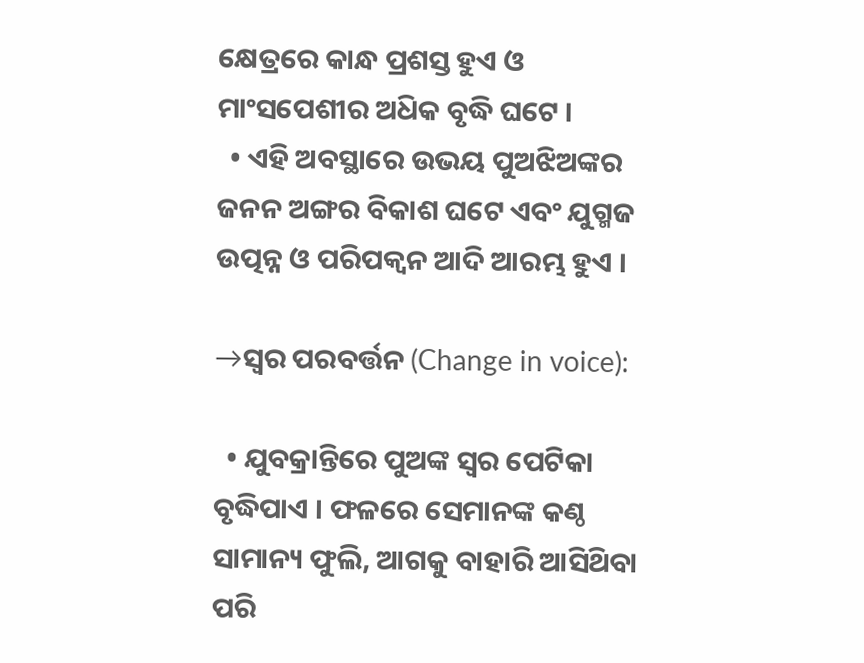କ୍ଷେତ୍ରରେ କାନ୍ଧ ପ୍ରଶସ୍ତ ହୁଏ ଓ ମାଂସପେଶୀର ଅଧ‌ିକ ବୃଦ୍ଧି ଘଟେ ।
  • ଏହି ଅବସ୍ଥାରେ ଉଭୟ ପୁଅଝିଅଙ୍କର ଜନନ ଅଙ୍ଗର ବିକାଶ ଘଟେ ଏବଂ ଯୁଗ୍ମଜ ଉତ୍ପନ୍ନ ଓ ପରିପକ୍ବନ ଆଦି ଆରମ୍ଭ ହୁଏ ।

→ସ୍ଵର ପରବର୍ତ୍ତନ (Change in voice):

  • ଯୁବକ୍ରାନ୍ତିରେ ପୁଅଙ୍କ ସ୍ଵର ପେଟିକା ବୃଦ୍ଧିପାଏ । ଫଳରେ ସେମାନଙ୍କ କଣ୍ଠ ସାମାନ୍ୟ ଫୁଲି, ଆଗକୁ ବାହାରି ଆସିଥ‌ିବା ପରି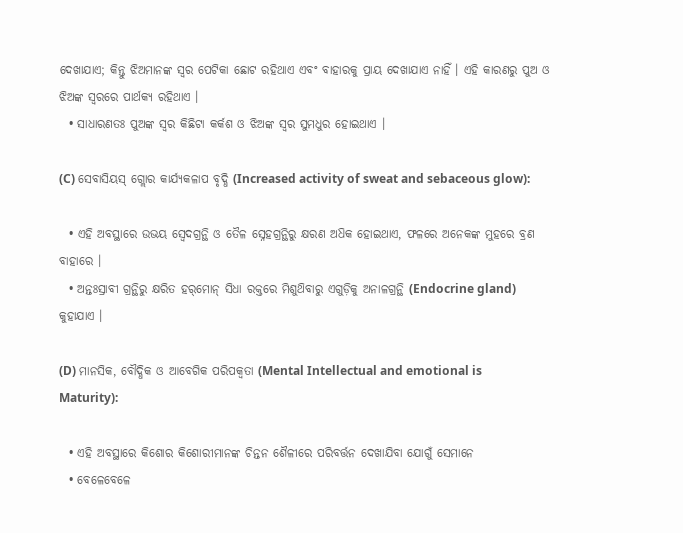ଦେଖାଯାଏ; କିନ୍ତୁ ଝିଅମାନଙ୍କ ସ୍ୱର ପେଟିକା ଛୋଟ ରହିଥାଏ ଏବଂ ବାହାରକୁ ପ୍ରାୟ ଦେଖାଯାଏ ନାହିଁ । ଏହି କାରଣରୁ ପୁଅ ଓ ଝିଅଙ୍କ ସ୍ବରରେ ପାର୍ଥକ୍ୟ ରହିଥାଏ ।
  • ସାଧାରଣତଃ ପୁଅଙ୍କ ସ୍ବର କିଛିଟା କର୍କଶ ଓ ଝିଅଙ୍କ ସ୍ବର ସୁମଧୁର ହୋଇଥାଏ ।

(C) ସେବାସିୟସ୍ ଗ୍ଲୋର କାର୍ଯ୍ୟକଳାପ ବୃଦ୍ଧି (Increased activity of sweat and sebaceous glow):

  • ଏହି ଅବସ୍ଥାରେ ଉଭୟ ସ୍ବେଦଗ୍ରନ୍ଥି ଓ ତୈଳ ସ୍ନେହଗ୍ରନ୍ଥିରୁ କ୍ଷରଣ ଅଧ‌ିକ ହୋଇଥାଏ, ଫଳରେ ଅନେକଙ୍କ ମୁହରେ ବ୍ରଣ ବାହାରେ ।
  • ଅନ୍ତଃସ୍ରାବୀ ଗ୍ରନ୍ଥିରୁ କ୍ଷରିତ ହର୍‌ମୋନ୍ ସିଧା ରକ୍ତରେ ମିଶୁଥ‌ିବାରୁ ଏଗୁଡ଼ିକୁ ଅନାଳଗ୍ରନ୍ଥି (Endocrine gland) କୁହାଯାଏ ।

(D) ମାନସିକ, ବୌଦ୍ଧିକ ଓ ଆବେଗିକ ପରିପକ୍ବତା (Mental Intellectual and emotional is Maturity):

  • ଏହି ଅବସ୍ଥାରେ କିଶୋର କିଶୋରୀମାନଙ୍କ ଚିନ୍ତନ ଶୈଳୀରେ ପରିବର୍ତ୍ତନ ଦେଖାଯିବା ଯୋଗୁଁ ସେମାନେ
  • ବେଳେବେଳେ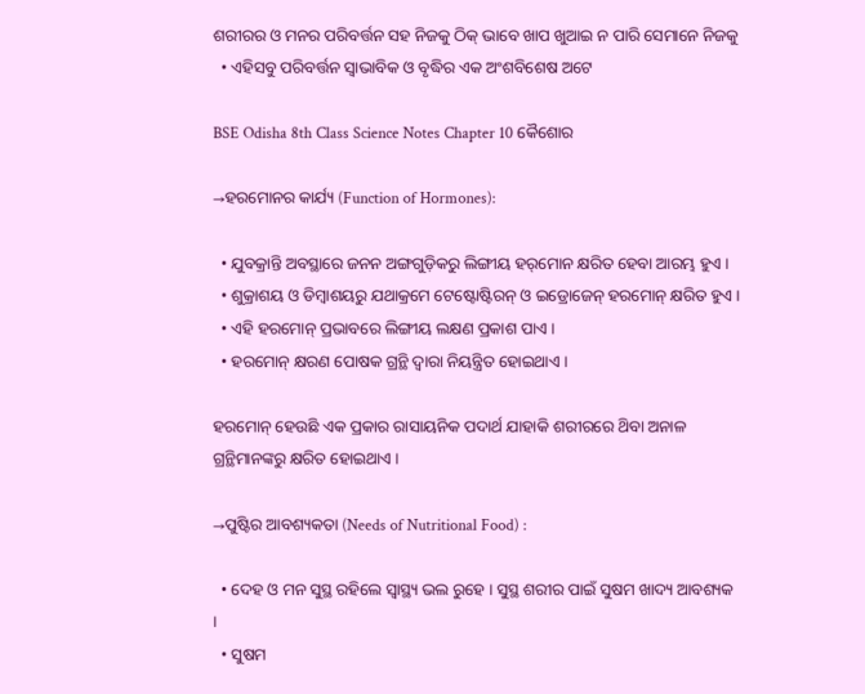ଶରୀରର ଓ ମନର ପରିବର୍ତ୍ତନ ସହ ନିଜକୁ ଠିକ୍ ଭାବେ ଖାପ ଖୁଆଇ ନ ପାରି ସେମାନେ ନିଜକୁ
  • ଏହିସବୁ ପରିବର୍ତ୍ତନ ସ୍ବାଭାବିକ ଓ ବୃଦ୍ଧିର ଏକ ଅଂଶବିଶେଷ ଅଟେ

BSE Odisha 8th Class Science Notes Chapter 10 କୈଶୋର

→ହରମୋନର କାର୍ଯ୍ୟ (Function of Hormones):

  • ଯୁବକ୍ରାନ୍ତି ଅବସ୍ଥାରେ ଜନନ ଅଙ୍ଗଗୁଡ଼ିକରୁ ଲିଙ୍ଗୀୟ ହର୍‌ମୋନ କ୍ଷରିତ ହେବା ଆରମ୍ଭ ହୁଏ ।
  • ଶୁକ୍ରାଶୟ ଓ ଡିମ୍ବାଶୟରୁ ଯଥାକ୍ରମେ ଟେଷ୍ଟୋଷ୍ଟିରନ୍ ଓ ଇଡ୍ରୋଜେନ୍ ହରମୋନ୍ କ୍ଷରିତ ହୁଏ ।
  • ଏହି ହରମୋନ୍ ପ୍ରଭାବରେ ଲିଙ୍ଗୀୟ ଲକ୍ଷଣ ପ୍ରକାଶ ପାଏ ।
  • ହରମୋନ୍ କ୍ଷରଣ ପୋଷକ ଗ୍ରନ୍ଥି ଦ୍ବାରା ନିୟନ୍ତ୍ରିତ ହୋଇଥାଏ ।

ହରମୋନ୍ ହେଉଛି ଏକ ପ୍ରକାର ରାସାୟନିକ ପଦାର୍ଥ ଯାହାକି ଶରୀରରେ ଥ‌ିବା ଅନାଳ ଗ୍ରନ୍ଥିମାନଙ୍କରୁ କ୍ଷରିତ ହୋଇଥାଏ ।

→ପୁଷ୍ଟିର ଆବଶ୍ୟକତା (Needs of Nutritional Food) :

  • ଦେହ ଓ ମନ ସୁସ୍ଥ ରହିଲେ ସ୍ବାସ୍ଥ୍ୟ ଭଲ ରୁହେ । ସୁସ୍ଥ ଶରୀର ପାଇଁ ସୁଷମ ଖାଦ୍ୟ ଆବଶ୍ୟକ ।
  • ସୁଷମ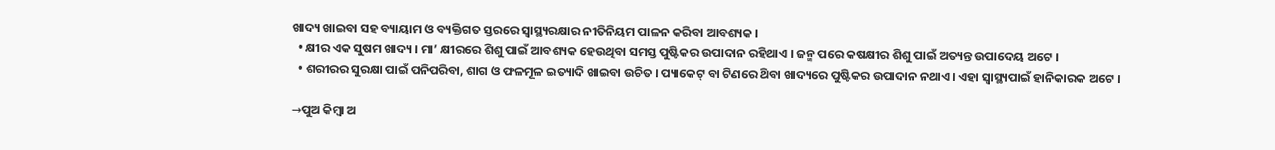ଖାଦ୍ୟ ଖାଇବା ସହ ବ୍ୟାୟାମ ଓ ବ୍ୟକ୍ତିଗତ ସ୍ତରରେ ସ୍ୱାସ୍ଥ୍ୟରକ୍ଷାର ନୀତିନିୟମ ପାଳନ କରିବା ଆବଶ୍ୟକ ।
  • କ୍ଷୀର ଏକ ସୁଷମ ଖାଦ୍ୟ । ମା’ କ୍ଷୀରରେ ଶିଶୁ ପାଇଁ ଆବଶ୍ୟକ ହେଉଥିବା ସମସ୍ତ ପୁଷ୍ଟିକର ଉପାଦାନ ରହିଥାଏ । ଜନ୍ମ ପରେ କଷକ୍ଷୀର ଶିଶୁ ପାଇଁ ଅତ୍ୟନ୍ତ ଉପାଦେୟ ଅଟେ ।
  • ଶରୀରର ସୁରକ୍ଷା ପାଇଁ ପନିପରିବା, ଶାଗ ଓ ଫଳମୂଳ ଇତ୍ୟାଦି ଖାଇବା ଉଚିତ । ପ୍ୟାକେଟ୍ ବା ଟିଣରେ ଥ‌ିବା ଖାଦ୍ୟରେ ପୁଷ୍ଟିକର ଉପାଦାନ ନଥାଏ । ଏହା ସ୍ୱାସ୍ଥ୍ୟପାଇଁ ହାନିକାରକ ଅଟେ ।

→ପୁଅ କିମ୍ବା ଅ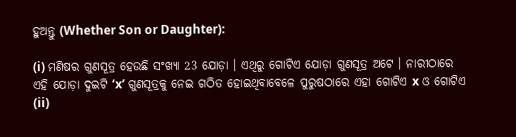ହୁଅନ୍ତୁ (Whether Son or Daughter):

(i) ମଣିଷର ଗୁଣସୂତ୍ର ହେଉଛି ସଂଖ୍ୟା 23 ଯୋଡ଼ା । ଏଥିରୁ ଗୋଟିଏ ଯୋଡ଼ା ଗୁଣସୂତ୍ର ଅଟେ । ନାରୀଠାରେ ଏହି ଯୋଡ଼ା ଦୁଇଟି ‘x’ ଗୁଣସୂତ୍ରକୁ ନେଇ ଗଠିତ ହୋଇଥିବାବେଳେ ପୁରୁଷଠାରେ ଏହା ଗୋଟିଏ x ଓ ଗୋଟିଏ
(ii)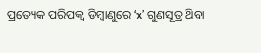ପ୍ରତ୍ୟେକ ପରିପକ୍ବ ଡିମ୍ବାଣୁରେ ‘x’ ଗୁଣସୂତ୍ର ଥ‌ିବା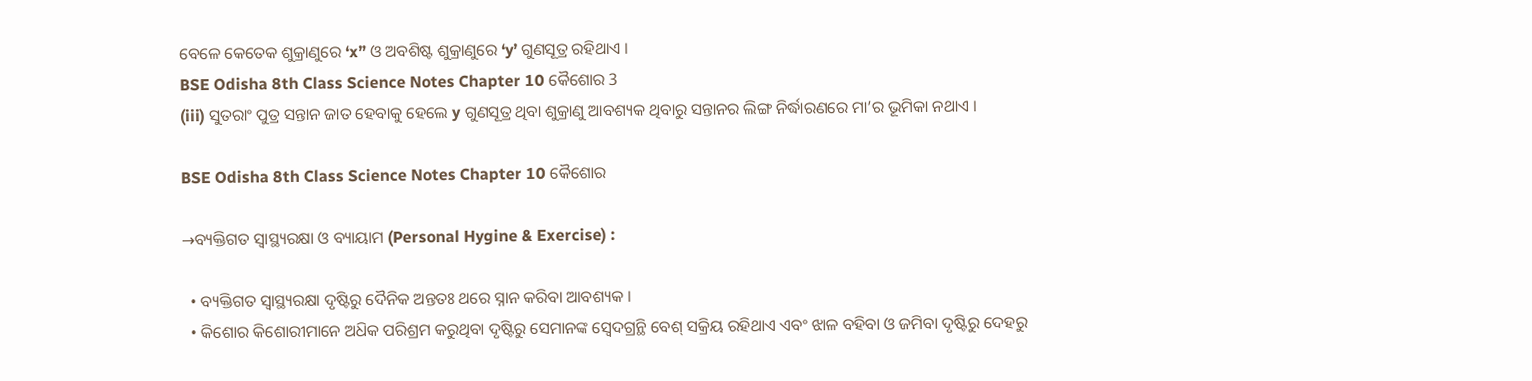ବେଳେ କେତେକ ଶୁକ୍ରାଣୁରେ ‘x” ଓ ଅବଶିଷ୍ଟ ଶୁକ୍ରାଣୁରେ ‘y’ ଗୁଣସୂତ୍ର ରହିଥାଏ ।
BSE Odisha 8th Class Science Notes Chapter 10 କୈଶୋର 3
(iii) ସୁତରାଂ ପୁତ୍ର ସନ୍ତାନ ଜାତ ହେବାକୁ ହେଲେ y ଗୁଣସୂତ୍ର ଥିବା ଶୁକ୍ରାଣୁ ଆବଶ୍ୟକ ଥିବାରୁ ସନ୍ତାନର ଲିଙ୍ଗ ନିର୍ଦ୍ଧାରଣରେ ମା’ର ଭୂମିକା ନଥାଏ ।

BSE Odisha 8th Class Science Notes Chapter 10 କୈଶୋର

→ବ୍ୟକ୍ତିଗତ ସ୍ଵାସ୍ଥ୍ୟରକ୍ଷା ଓ ବ୍ୟାୟାମ (Personal Hygine & Exercise) :

  • ବ୍ୟକ୍ତିଗତ ସ୍ଵାସ୍ଥ୍ୟରକ୍ଷା ଦୃଷ୍ଟିରୁ ଦୈନିକ ଅନ୍ତତଃ ଥରେ ସ୍ନାନ କରିବା ଆବଶ୍ୟକ ।
  • କିଶୋର କିଶୋରୀମାନେ ଅଧ‌ିକ ପରିଶ୍ରମ କରୁଥିବା ଦୃଷ୍ଟିରୁ ସେମାନଙ୍କ ସ୍ବେଦଗ୍ରନ୍ଥି ବେଶ୍ ସକ୍ରିୟ ରହିଥାଏ ଏବଂ ଝାଳ ବହିବା ଓ ଜମିବା ଦୃଷ୍ଟିରୁ ଦେହରୁ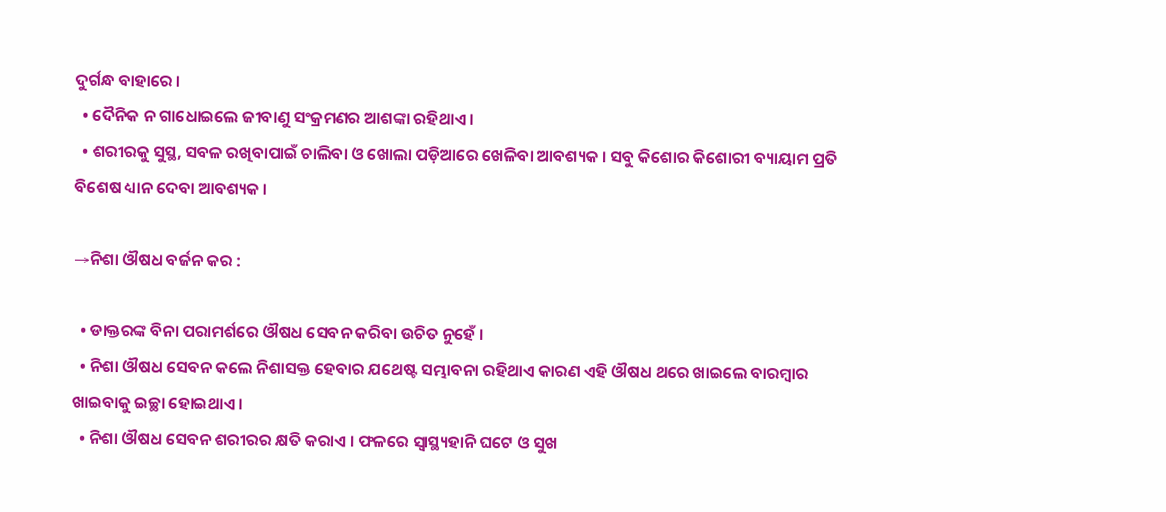ଦୁର୍ଗନ୍ଧ ବାହାରେ ।
  • ଦୈନିକ ନ ଗାଧୋଇଲେ ଜୀବାଣୁ ସଂକ୍ରମଣର ଆଶଙ୍କା ରହିଥାଏ ।
  • ଶରୀରକୁ ସୁସ୍ଥ, ସବଳ ରଖିବାପାଇଁ ଚାଲିବା ଓ ଖୋଲା ପଡ଼ିଆରେ ଖେଳିବା ଆବଶ୍ୟକ । ସବୁ କିଶୋର କିଶୋରୀ ବ୍ୟାୟାମ ପ୍ରତି ବିଶେଷ ଧ୍ୟାନ ଦେବା ଆବଶ୍ୟକ ।

→ନିଶା ଔଷଧ ବର୍ଜନ କର :

  • ଡାକ୍ତରଙ୍କ ବିନା ପରାମର୍ଶରେ ଔଷଧ ସେବନ କରିବା ଉଚିତ ନୁହେଁ ।
  • ନିଶା ଔଷଧ ସେବନ କଲେ ନିଶାସକ୍ତ ହେବାର ଯଥେଷ୍ଟ ସମ୍ଭାବନା ରହିଥାଏ କାରଣ ଏହି ଔଷଧ ଥରେ ଖାଇଲେ ବାରମ୍ବାର ଖାଇବାକୁ ଇଚ୍ଛା ହୋଇଥାଏ ।
  • ନିଶା ଔଷଧ ସେବନ ଶରୀରର କ୍ଷତି କରାଏ । ଫଳରେ ସ୍ଵାସ୍ଥ୍ୟହାନି ଘଟେ ଓ ସୁଖ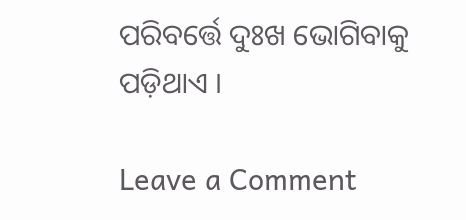ପରିବର୍ତ୍ତେ ଦୁଃଖ ଭୋଗିବାକୁ ପଡ଼ିଥାଏ ।

Leave a Comment